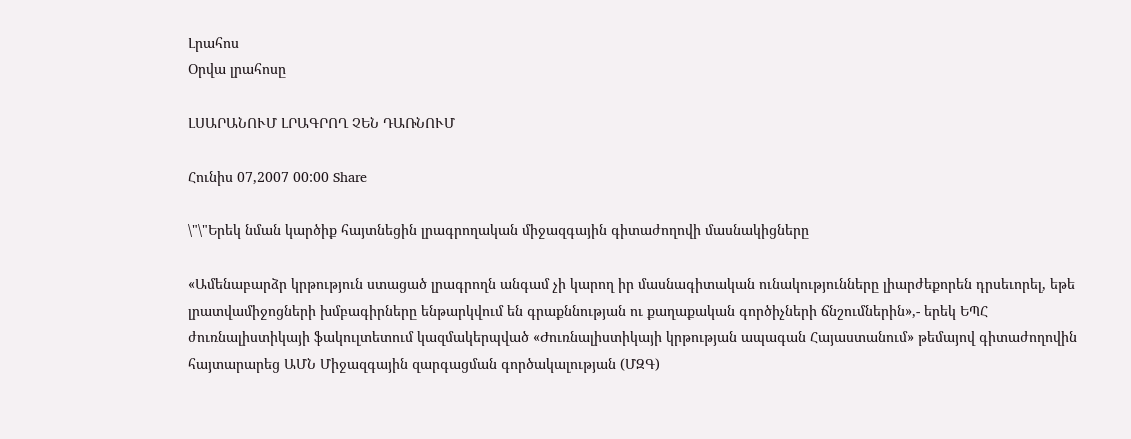Լրահոս
Օրվա լրահոսը

ԼՍԱՐԱՆՈՒՄ ԼՐԱԳՐՈՂ ՉԵՆ ԴԱՌՆՈՒՄ

Հունիս 07,2007 00:00 Share

\"\"Երեկ նման կարծիք հայտնեցին լրագրողական միջազգային գիտաժողովի մասնակիցները

«Ամենաբարձր կրթություն ստացած լրագրողն անգամ չի կարող իր մասնագիտական ունակությունները լիարժեքորեն դրսեւորել, եթե լրատվամիջոցների խմբագիրները ենթարկվում են գրաքննության ու քաղաքական գործիչների ճնշումներին»,- երեկ ԵՊՀ ժուռնալիստիկայի ֆակուլտետում կազմակերպված «Ժուռնալիստիկայի կրթության ապագան Հայաստանում» թեմայով գիտաժողովին հայտարարեց ԱՄՆ Միջազգային զարգացման գործակալության (ՄԶԳ)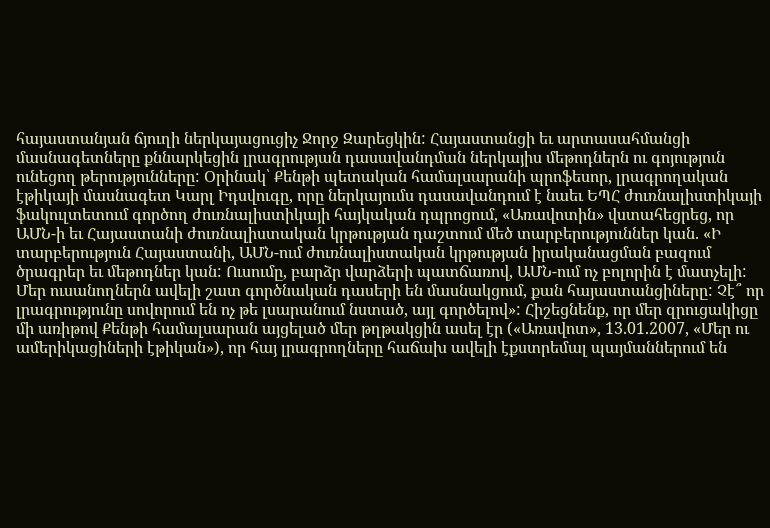հայաստանյան ճյուղի ներկայացուցիչ Ջորջ Զարեցկին: Հայաստանցի եւ արտասահմանցի մասնագետները քննարկեցին լրագրության դասավանդման ներկայիս մեթոդներն ու գոյություն ունեցող թերությունները: Օրինակ՝ Քենթի պետական համալսարանի պրոֆեսոր, լրագրողական էթիկայի մասնագետ Կարլ Իդսվուգը, որը ներկայումս դասավանդում է նաեւ ԵՊՀ ժուռնալիստիկայի ֆակուլտետում գործող ժուռնալիստիկայի հայկական դպրոցում, «Առավոտին» վստահեցրեց, որ ԱՄՆ-ի եւ Հայաստանի ժուռնալիստական կրթության դաշտում մեծ տարբերություններ կան. «Ի տարբերություն Հայաստանի, ԱՄՆ-ում ժուռնալիստական կրթության իրականացման բազում ծրագրեր եւ մեթոդներ կան: Ուսումը, բարձր վարձերի պատճառով, ԱՄՆ-ում ոչ բոլորին է մատչելի: Մեր ուսանողներն ավելի շատ գործնական դասերի են մասնակցում, քան հայաստանցիները: Չէ՞ որ լրագրությունը սովորում են ոչ թե լսարանում նստած, այլ գործելով»: Հիշեցնենք, որ մեր զրուցակիցը մի առիթով Քենթի համալսարան այցելած մեր թղթակցին ասել էր («Առավոտ», 13.01.2007, «Մեր ու ամերիկացիների էթիկան»), որ հայ լրագրողները հաճախ ավելի էքստրեմալ պայմաններում են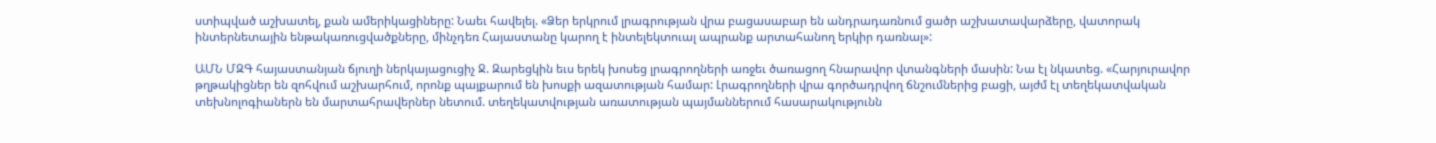ստիպված աշխատել, քան ամերիկացիները: Նաեւ հավելել. «Ձեր երկրում լրագրության վրա բացասաբար են անդրադառնում ցածր աշխատավարձերը, վատորակ ինտերնետային ենթակառուցվածքները, մինչդեռ Հայաստանը կարող է ինտելեկտուալ ապրանք արտահանող երկիր դառնալ»:

ԱՄՆ ՄԶԳ հայաստանյան ճյուղի ներկայացուցիչ Ջ. Զարեցկին եւս երեկ խոսեց լրագրողների առջեւ ծառացող հնարավոր վտանգների մասին: Նա էլ նկատեց. «Հարյուրավոր թղթակիցներ են զոհվում աշխարհում, որոնք պայքարում են խոսքի ազատության համար: Լրագրողների վրա գործադրվող ճնշումներից բացի, այժմ էլ տեղեկատվական տեխնոլոգիաներն են մարտահրավերներ նետում. տեղեկատվության առատության պայմաններում հասարակությունն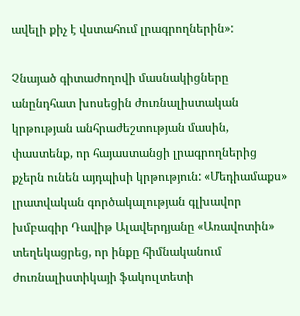ավելի քիչ է վստահում լրագրողներին»:

Չնայած գիտաժողովի մասնակիցները անընդհատ խոսեցին ժուռնալիստական կրթության անհրաժեշտության մասին, փաստենք, որ հայաստանցի լրագրողներից քչերն ունեն այդպիսի կրթություն: «Մեդիամաքս» լրատվական գործակալության գլխավոր խմբագիր Դավիթ Ալավերդյանը «Առավոտին» տեղեկացրեց, որ ինքը հիմնականում ժուռնալիստիկայի ֆակուլտետի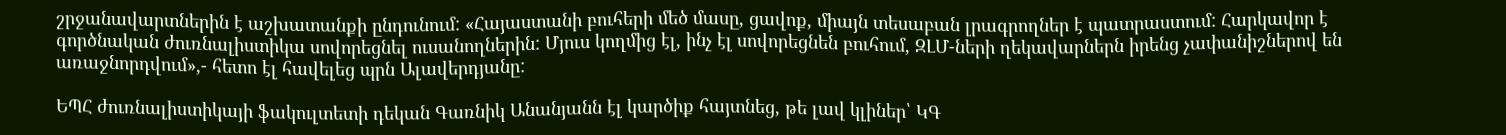շրջանավարտներին է աշխատանքի ընդունում: «Հայաստանի բուհերի մեծ մասը, ցավոք, միայն տեսաբան լրագրողներ է պատրաստում: Հարկավոր է գործնական ժուռնալիստիկա սովորեցնել ուսանողներին: Մյուս կողմից էլ, ինչ էլ սովորեցնեն բուհում, ԶԼՄ-ների ղեկավարներն իրենց չափանիշներով են առաջնորդվում»,- հետո էլ հավելեց պրն Ալավերդյանը:

ԵՊՀ ժուռնալիստիկայի ֆակուլտետի դեկան Գառնիկ Անանյանն էլ կարծիք հայտնեց, թե լավ կլիներ՝ ԿԳ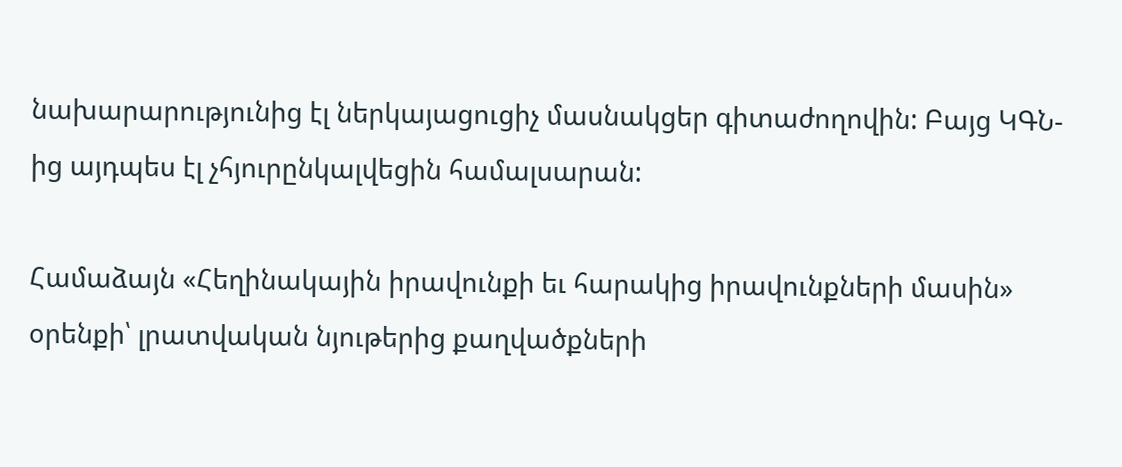նախարարությունից էլ ներկայացուցիչ մասնակցեր գիտաժողովին: Բայց ԿԳՆ-ից այդպես էլ չհյուրընկալվեցին համալսարան:

Համաձայն «Հեղինակային իրավունքի եւ հարակից իրավունքների մասին» օրենքի՝ լրատվական նյութերից քաղվածքների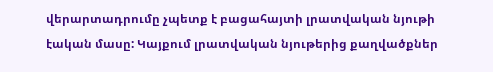վերարտադրումը չպետք է բացահայտի լրատվական նյութի էական մասը: Կայքում լրատվական նյութերից քաղվածքներ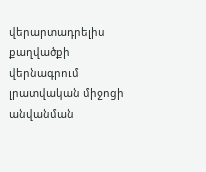վերարտադրելիս քաղվածքի վերնագրում լրատվական միջոցի անվանման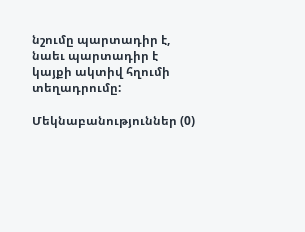նշումը պարտադիր է, նաեւ պարտադիր է կայքի ակտիվ հղումի տեղադրումը:

Մեկնաբանություններ (0)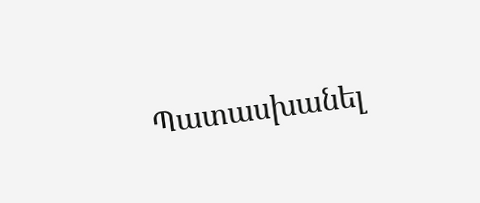Պատասխանել